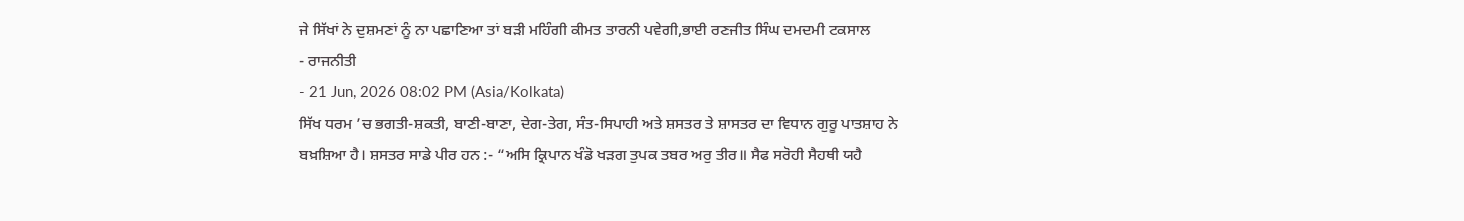ਜੇ ਸਿੱਖਾਂ ਨੇ ਦੁਸ਼ਮਣਾਂ ਨੂੰ ਨਾ ਪਛਾਣਿਆ ਤਾਂ ਬੜੀ ਮਹਿੰਗੀ ਕੀਮਤ ਤਾਰਨੀ ਪਵੇਗੀ,ਭਾਈ ਰਣਜੀਤ ਸਿੰਘ ਦਮਦਮੀ ਟਕਸਾਲ
- ਰਾਜਨੀਤੀ
- 21 Jun, 2026 08:02 PM (Asia/Kolkata)
ਸਿੱਖ ਧਰਮ ’ਚ ਭਗਤੀ-ਸ਼ਕਤੀ, ਬਾਣੀ-ਬਾਣਾ, ਦੇਗ-ਤੇਗ, ਸੰਤ-ਸਿਪਾਹੀ ਅਤੇ ਸ਼ਸਤਰ ਤੇ ਸ਼ਾਸਤਰ ਦਾ ਵਿਧਾਨ ਗੁਰੂ ਪਾਤਸ਼ਾਹ ਨੇ ਬਖ਼ਸ਼ਿਆ ਹੈ। ਸ਼ਸਤਰ ਸਾਡੇ ਪੀਰ ਹਨ :- “ਅਸਿ ਕ੍ਰਿਪਾਨ ਖੰਡੋ ਖੜਗ ਤੁਪਕ ਤਬਰ ਅਰੁ ਤੀਰ॥ ਸੈਫ ਸਰੋਹੀ ਸੈਹਥੀ ਯਹੈ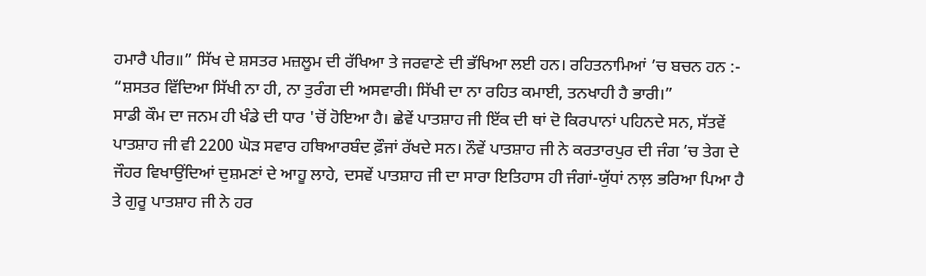ਹਮਾਰੈ ਪੀਰ॥” ਸਿੱਖ ਦੇ ਸ਼ਸਤਰ ਮਜ਼ਲੂਮ ਦੀ ਰੱਖਿਆ ਤੇ ਜਰਵਾਣੇ ਦੀ ਭੱਖਿਆ ਲਈ ਹਨ। ਰਹਿਤਨਾਮਿਆਂ ’ਚ ਬਚਨ ਹਨ :- “ਸ਼ਸਤਰ ਵਿੱਦਿਆ ਸਿੱਖੀ ਨਾ ਹੀ, ਨਾ ਤੁਰੰਗ ਦੀ ਅਸਵਾਰੀ। ਸਿੱਖੀ ਦਾ ਨਾ ਰਹਿਤ ਕਮਾਈ, ਤਨਖਾਹੀ ਹੈ ਭਾਰੀ।”
ਸਾਡੀ ਕੌਮ ਦਾ ਜਨਮ ਹੀ ਖੰਡੇ ਦੀ ਧਾਰ 'ਚੋਂ ਹੋਇਆ ਹੈ। ਛੇਵੇਂ ਪਾਤਸ਼ਾਹ ਜੀ ਇੱਕ ਦੀ ਥਾਂ ਦੋ ਕਿਰਪਾਨਾਂ ਪਹਿਨਦੇ ਸਨ, ਸੱਤਵੇਂ ਪਾਤਸ਼ਾਹ ਜੀ ਵੀ 2200 ਘੋੜ ਸਵਾਰ ਹਥਿਆਰਬੰਦ ਫ਼ੌਜਾਂ ਰੱਖਦੇ ਸਨ। ਨੌਵੇਂ ਪਾਤਸ਼ਾਹ ਜੀ ਨੇ ਕਰਤਾਰਪੁਰ ਦੀ ਜੰਗ ’ਚ ਤੇਗ ਦੇ ਜੌਹਰ ਵਿਖਾਉਂਦਿਆਂ ਦੁਸ਼ਮਣਾਂ ਦੇ ਆਹੂ ਲਾਹੇ, ਦਸਵੇਂ ਪਾਤਸ਼ਾਹ ਜੀ ਦਾ ਸਾਰਾ ਇਤਿਹਾਸ ਹੀ ਜੰਗਾਂ-ਯੁੱਧਾਂ ਨਾਲ਼ ਭਰਿਆ ਪਿਆ ਹੈ ਤੇ ਗੁਰੂ ਪਾਤਸ਼ਾਹ ਜੀ ਨੇ ਹਰ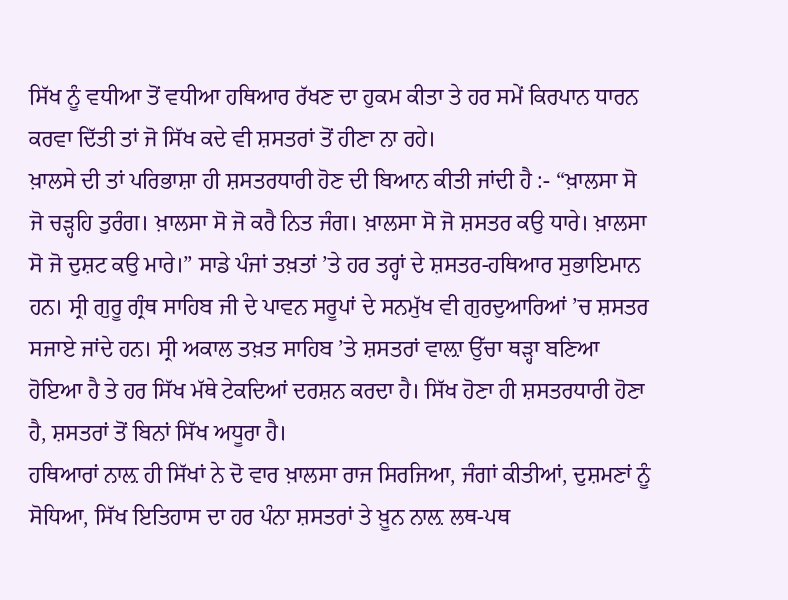ਸਿੱਖ ਨੂੰ ਵਧੀਆ ਤੋਂ ਵਧੀਆ ਹਥਿਆਰ ਰੱਖਣ ਦਾ ਹੁਕਮ ਕੀਤਾ ਤੇ ਹਰ ਸਮੇਂ ਕਿਰਪਾਨ ਧਾਰਨ ਕਰਵਾ ਦਿੱਤੀ ਤਾਂ ਜੋ ਸਿੱਖ ਕਦੇ ਵੀ ਸ਼ਸਤਰਾਂ ਤੋਂ ਹੀਣਾ ਨਾ ਰਹੇ।
ਖ਼ਾਲਸੇ ਦੀ ਤਾਂ ਪਰਿਭਾਸ਼ਾ ਹੀ ਸ਼ਸਤਰਧਾਰੀ ਹੋਣ ਦੀ ਬਿਆਨ ਕੀਤੀ ਜਾਂਦੀ ਹੈ :- “ਖ਼ਾਲਸਾ ਸੋ ਜੋ ਚੜ੍ਹਹਿ ਤੁਰੰਗ। ਖ਼ਾਲਸਾ ਸੋ ਜੋ ਕਰੈ ਨਿਤ ਜੰਗ। ਖ਼ਾਲਸਾ ਸੋ ਜੋ ਸ਼ਸਤਰ ਕਉ ਧਾਰੇ। ਖ਼ਾਲਸਾ ਸੋ ਜੋ ਦੁਸ਼ਟ ਕਉ ਮਾਰੇ।” ਸਾਡੇ ਪੰਜਾਂ ਤਖ਼ਤਾਂ ’ਤੇ ਹਰ ਤਰ੍ਹਾਂ ਦੇ ਸ਼ਸਤਰ-ਹਥਿਆਰ ਸੁਭਾਇਮਾਨ ਹਨ। ਸ੍ਰੀ ਗੁਰੂ ਗ੍ਰੰਥ ਸਾਹਿਬ ਜੀ ਦੇ ਪਾਵਨ ਸਰੂਪਾਂ ਦੇ ਸਨਮੁੱਖ ਵੀ ਗੁਰਦੁਆਰਿਆਂ ’ਚ ਸ਼ਸਤਰ ਸਜਾਏ ਜਾਂਦੇ ਹਨ। ਸ੍ਰੀ ਅਕਾਲ ਤਖ਼ਤ ਸਾਹਿਬ ’ਤੇ ਸ਼ਸਤਰਾਂ ਵਾਲ਼ਾ ਉੱਚਾ ਥੜ੍ਹਾ ਬਣਿਆ ਹੋਇਆ ਹੈ ਤੇ ਹਰ ਸਿੱਖ ਮੱਥੇ ਟੇਕਦਿਆਂ ਦਰਸ਼ਨ ਕਰਦਾ ਹੈ। ਸਿੱਖ ਹੋਣਾ ਹੀ ਸ਼ਸਤਰਧਾਰੀ ਹੋਣਾ ਹੈ, ਸ਼ਸਤਰਾਂ ਤੋਂ ਬਿਨਾਂ ਸਿੱਖ ਅਧੂਰਾ ਹੈ।
ਹਥਿਆਰਾਂ ਨਾਲ਼ ਹੀ ਸਿੱਖਾਂ ਨੇ ਦੋ ਵਾਰ ਖ਼ਾਲਸਾ ਰਾਜ ਸਿਰਜਿਆ, ਜੰਗਾਂ ਕੀਤੀਆਂ, ਦੁਸ਼ਮਣਾਂ ਨੂੰ ਸੋਧਿਆ, ਸਿੱਖ ਇਤਿਹਾਸ ਦਾ ਹਰ ਪੰਨਾ ਸ਼ਸਤਰਾਂ ਤੇ ਖ਼ੂਨ ਨਾਲ਼ ਲਥ-ਪਥ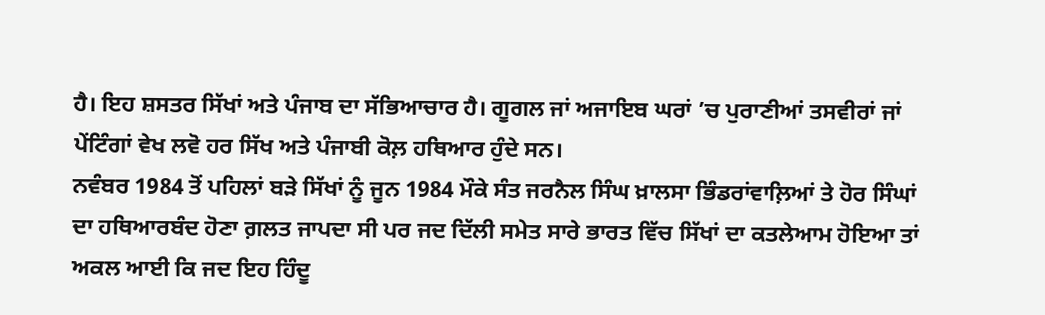ਹੈ। ਇਹ ਸ਼ਸਤਰ ਸਿੱਖਾਂ ਅਤੇ ਪੰਜਾਬ ਦਾ ਸੱਭਿਆਚਾਰ ਹੈ। ਗੂਗਲ ਜਾਂ ਅਜਾਇਬ ਘਰਾਂ ’ਚ ਪੁਰਾਣੀਆਂ ਤਸਵੀਰਾਂ ਜਾਂ ਪੇਂਟਿੰਗਾਂ ਵੇਖ ਲਵੋ ਹਰ ਸਿੱਖ ਅਤੇ ਪੰਜਾਬੀ ਕੋਲ਼ ਹਥਿਆਰ ਹੁੰਦੇ ਸਨ।
ਨਵੰਬਰ 1984 ਤੋਂ ਪਹਿਲਾਂ ਬੜੇ ਸਿੱਖਾਂ ਨੂੰ ਜੂਨ 1984 ਮੌਕੇ ਸੰਤ ਜਰਨੈਲ ਸਿੰਘ ਖ਼ਾਲਸਾ ਭਿੰਡਰਾਂਵਾਲ਼ਿਆਂ ਤੇ ਹੋਰ ਸਿੰਘਾਂ ਦਾ ਹਥਿਆਰਬੰਦ ਹੋਣਾ ਗ਼ਲਤ ਜਾਪਦਾ ਸੀ ਪਰ ਜਦ ਦਿੱਲੀ ਸਮੇਤ ਸਾਰੇ ਭਾਰਤ ਵਿੱਚ ਸਿੱਖਾਂ ਦਾ ਕਤਲੇਆਮ ਹੋਇਆ ਤਾਂ ਅਕਲ ਆਈ ਕਿ ਜਦ ਇਹ ਹਿੰਦੂ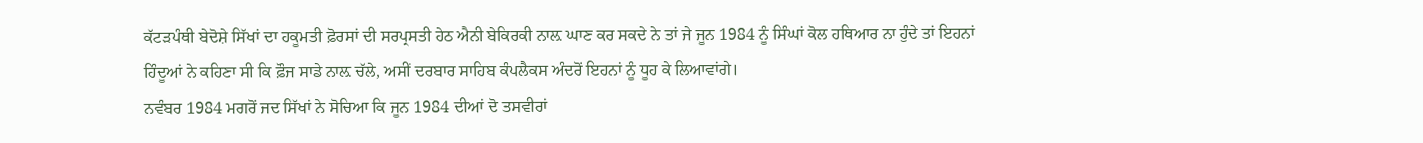ਕੱਟੜਪੰਥੀ ਬੇਦੋਸ਼ੇ ਸਿੱਖਾਂ ਦਾ ਹਕੂਮਤੀ ਫ਼ੋਰਸਾਂ ਦੀ ਸਰਪ੍ਰਸਤੀ ਹੇਠ ਐਨੀ ਬੇਕਿਰਕੀ ਨਾਲ਼ ਘਾਣ ਕਰ ਸਕਦੇ ਨੇ ਤਾਂ ਜੇ ਜੂਨ 1984 ਨੂੰ ਸਿੰਘਾਂ ਕੋਲ ਹਥਿਆਰ ਨਾ ਹੁੰਦੇ ਤਾਂ ਇਹਨਾਂ ਹਿੰਦੂਆਂ ਨੇ ਕਹਿਣਾ ਸੀ ਕਿ ਫ਼ੌਜ ਸਾਡੇ ਨਾਲ਼ ਚੱਲੇ, ਅਸੀਂ ਦਰਬਾਰ ਸਾਹਿਬ ਕੰਪਲੈਕਸ ਅੰਦਰੋਂ ਇਹਨਾਂ ਨੂੰ ਧੂਹ ਕੇ ਲਿਆਵਾਂਗੇ।
ਨਵੰਬਰ 1984 ਮਗਰੋਂ ਜਦ ਸਿੱਖਾਂ ਨੇ ਸੋਚਿਆ ਕਿ ਜੂਨ 1984 ਦੀਆਂ ਦੋ ਤਸਵੀਰਾਂ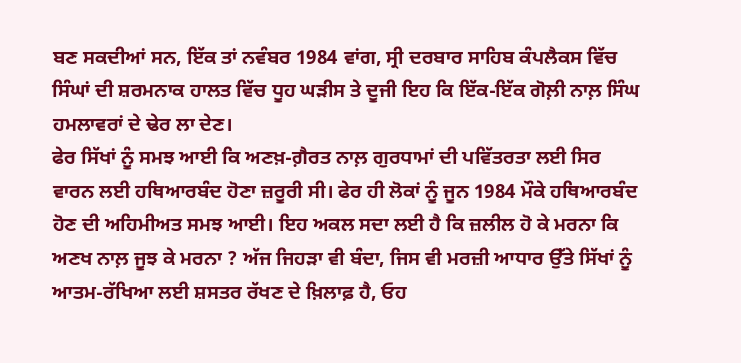ਬਣ ਸਕਦੀਆਂ ਸਨ, ਇੱਕ ਤਾਂ ਨਵੰਬਰ 1984 ਵਾਂਗ, ਸ੍ਰੀ ਦਰਬਾਰ ਸਾਹਿਬ ਕੰਪਲੈਕਸ ਵਿੱਚ ਸਿੰਘਾਂ ਦੀ ਸ਼ਰਮਨਾਕ ਹਾਲਤ ਵਿੱਚ ਧੂਹ ਘੜੀਸ ਤੇ ਦੂਜੀ ਇਹ ਕਿ ਇੱਕ-ਇੱਕ ਗੋਲ਼ੀ ਨਾਲ਼ ਸਿੰਘ ਹਮਲਾਵਰਾਂ ਦੇ ਢੇਰ ਲਾ ਦੇਣ।
ਫੇਰ ਸਿੱਖਾਂ ਨੂੰ ਸਮਝ ਆਈ ਕਿ ਅਣਖ਼-ਗ਼ੈਰਤ ਨਾਲ਼ ਗੁਰਧਾਮਾਂ ਦੀ ਪਵਿੱਤਰਤਾ ਲਈ ਸਿਰ ਵਾਰਨ ਲਈ ਹਥਿਆਰਬੰਦ ਹੋਣਾ ਜ਼ਰੂਰੀ ਸੀ। ਫੇਰ ਹੀ ਲੋਕਾਂ ਨੂੰ ਜੂਨ 1984 ਮੌਕੇ ਹਥਿਆਰਬੰਦ ਹੋਣ ਦੀ ਅਹਿਮੀਅਤ ਸਮਝ ਆਈ। ਇਹ ਅਕਲ ਸਦਾ ਲਈ ਹੈ ਕਿ ਜ਼ਲੀਲ ਹੋ ਕੇ ਮਰਨਾ ਕਿ ਅਣਖ ਨਾਲ਼ ਜੂਝ ਕੇ ਮਰਨਾ ? ਅੱਜ ਜਿਹੜਾ ਵੀ ਬੰਦਾ, ਜਿਸ ਵੀ ਮਰਜ਼ੀ ਆਧਾਰ ਉੱਤੇ ਸਿੱਖਾਂ ਨੂੰ ਆਤਮ-ਰੱਖਿਆ ਲਈ ਸ਼ਸਤਰ ਰੱਖਣ ਦੇ ਖ਼ਿਲਾਫ਼ ਹੈ, ਓਹ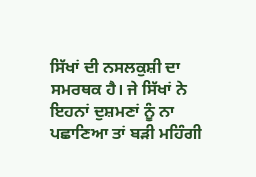ਸਿੱਖਾਂ ਦੀ ਨਸਲਕੁਸ਼ੀ ਦਾ ਸਮਰਥਕ ਹੈ। ਜੇ ਸਿੱਖਾਂ ਨੇ ਇਹਨਾਂ ਦੁਸ਼ਮਣਾਂ ਨੂੰ ਨਾ ਪਛਾਣਿਆ ਤਾਂ ਬੜੀ ਮਹਿੰਗੀ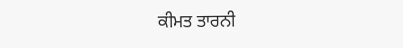ਕੀਮਤ ਤਾਰਨੀ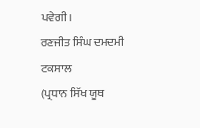ਪਵੇਗੀ।
ਰਣਜੀਤ ਸਿੰਘ ਦਮਦਮੀ ਟਕਸਾਲ
(ਪ੍ਰਧਾਨ ਸਿੱਖ ਯੂਥ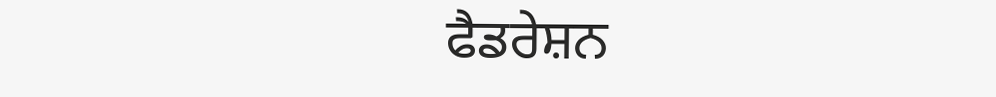ਫੈਡਰੇਸ਼ਨ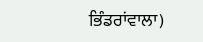ਭਿੰਡਰਾਂਵਾਲਾ)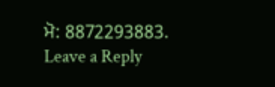ਮੋ: 8872293883.
Leave a Reply